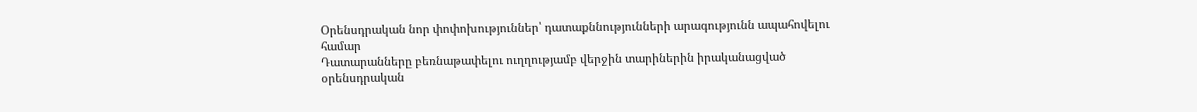Օրենսդրական նոր փոփոխություններ՝ դատաքննությունների արագությունն ապահովելու համար
Դատարանները բեռնաթափելու ուղղությամբ վերջին տարիներին իրականացված օրենսդրական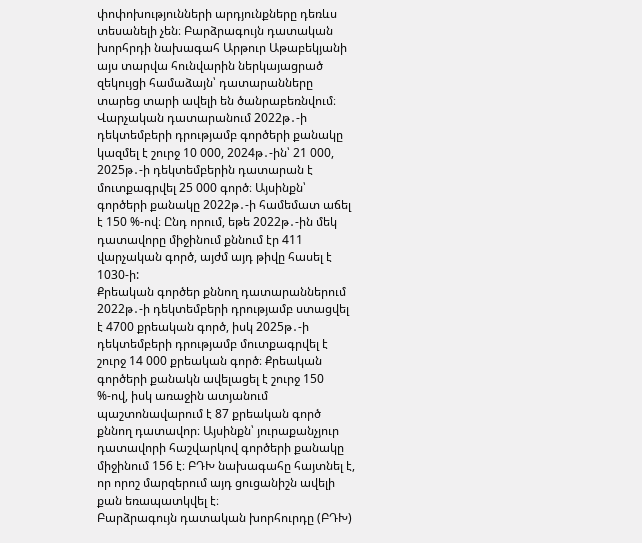փոփոխությունների արդյունքները դեռևս տեսանելի չեն։ Բարձրագույն դատական խորհրդի նախագահ Արթուր Աթաբեկյանի այս տարվա հունվարին ներկայացրած զեկույցի համաձայն՝ դատարանները տարեց տարի ավելի են ծանրաբեռնվում։
Վարչական դատարանում 2022թ․-ի դեկտեմբերի դրությամբ գործերի քանակը կազմել է շուրջ 10 000, 2024թ․-ին՝ 21 000, 2025թ․-ի դեկտեմբերին դատարան է մուտքագրվել 25 000 գործ։ Այսինքն՝ գործերի քանակը 2022թ․-ի համեմատ աճել է 150 %-ով։ Ընդ որում, եթե 2022թ․-ին մեկ դատավորը միջինում քննում էր 411 վարչական գործ, այժմ այդ թիվը հասել է 1030-ի:
Քրեական գործեր քննող դատարաններում 2022թ․-ի դեկտեմբերի դրությամբ ստացվել է 4700 քրեական գործ, իսկ 2025թ․-ի դեկտեմբերի դրությամբ մուտքագրվել է շուրջ 14 000 քրեական գործ։ Քրեական գործերի քանակն ավելացել է շուրջ 150 %-ով, իսկ առաջին ատյանում պաշտոնավարում է 87 քրեական գործ քննող դատավոր։ Այսինքն՝ յուրաքանչյուր դատավորի հաշվարկով գործերի քանակը միջինում 156 է։ ԲԴԽ նախագահը հայտնել է, որ որոշ մարզերում այդ ցուցանիշն ավելի քան եռապատկվել է։
Բարձրագույն դատական խորհուրդը (ԲԴԽ)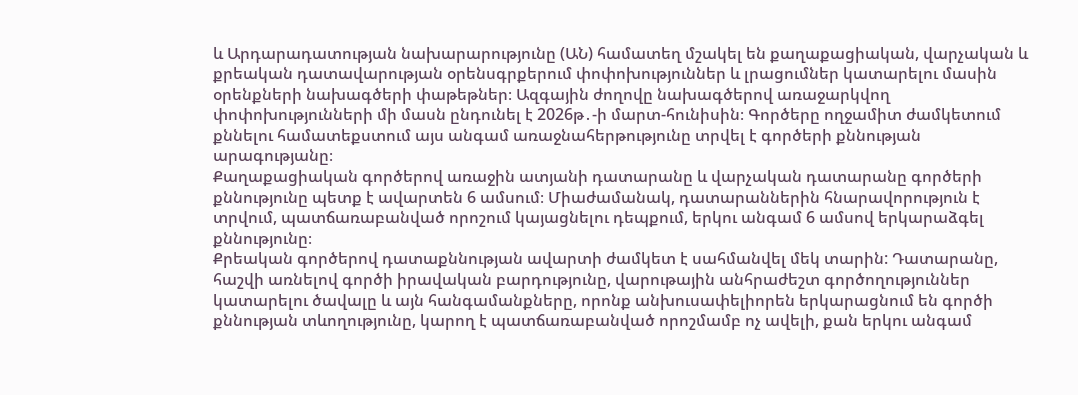և Արդարադատության նախարարությունը (ԱՆ) համատեղ մշակել են քաղաքացիական, վարչական և քրեական դատավարության օրենսգրքերում փոփոխություններ և լրացումներ կատարելու մասին օրենքների նախագծերի փաթեթներ։ Ազգային ժողովը նախագծերով առաջարկվող փոփոխությունների մի մասն ընդունել է 2026թ․-ի մարտ-հունիսին։ Գործերը ողջամիտ ժամկետում քննելու համատեքստում այս անգամ առաջնահերթությունը տրվել է գործերի քննության արագությանը։
Քաղաքացիական գործերով առաջին ատյանի դատարանը և վարչական դատարանը գործերի քննությունը պետք է ավարտեն 6 ամսում։ Միաժամանակ, դատարաններին հնարավորություն է տրվում, պատճառաբանված որոշում կայացնելու դեպքում, երկու անգամ 6 ամսով երկարաձգել քննությունը։
Քրեական գործերով դատաքննության ավարտի ժամկետ է սահմանվել մեկ տարին: Դատարանը, հաշվի առնելով գործի իրավական բարդությունը, վարութային անհրաժեշտ գործողություններ կատարելու ծավալը և այն հանգամանքները, որոնք անխուսափելիորեն երկարացնում են գործի քննության տևողությունը, կարող է պատճառաբանված որոշմամբ ոչ ավելի, քան երկու անգամ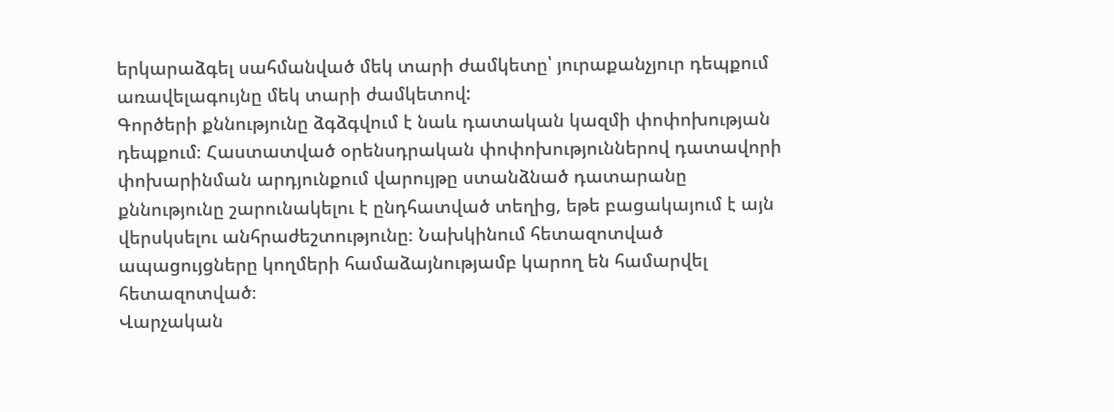երկարաձգել սահմանված մեկ տարի ժամկետը՝ յուրաքանչյուր դեպքում առավելագույնը մեկ տարի ժամկետով:
Գործերի քննությունը ձգձգվում է նաև դատական կազմի փոփոխության դեպքում։ Հաստատված օրենսդրական փոփոխություններով դատավորի փոխարինման արդյունքում վարույթը ստանձնած դատարանը քննությունը շարունակելու է ընդհատված տեղից, եթե բացակայում է այն վերսկսելու անհրաժեշտությունը։ Նախկինում հետազոտված ապացույցները կողմերի համաձայնությամբ կարող են համարվել հետազոտված։
Վարչական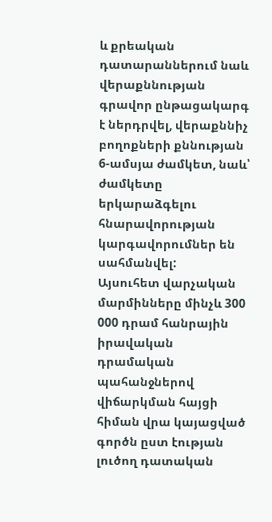և քրեական դատարաններում նաև վերաքննության գրավոր ընթացակարգ է ներդրվել, վերաքննիչ բողոքների քննության 6-ամսյա ժամկետ, նաև՝ ժամկետը երկարաձգելու հնարավորության կարգավորումներ են սահմանվել:
Այսուհետ վարչական մարմինները մինչև 300 000 դրամ հանրային իրավական դրամական պահանջներով վիճարկման հայցի հիման վրա կայացված գործն ըստ էության լուծող դատական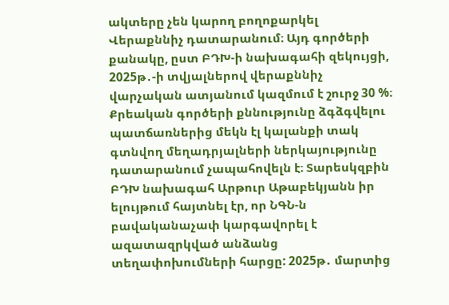ակտերը չեն կարող բողոքարկել Վերաքննիչ դատարանում։ Այդ գործերի քանակը, ըստ ԲԴԽ-ի նախագահի զեկույցի, 2025թ․-ի տվյալներով վերաքննիչ վարչական ատյանում կազմում է շուրջ 30 %։
Քրեական գործերի քննությունը ձգձգվելու պատճառներից մեկն էլ կալանքի տակ գտնվող մեղադրյալների ներկայությունը դատարանում չապահովելն է։ Տարեսկզբին ԲԴԽ նախագահ Արթուր Աթաբեկյանն իր ելույթում հայտնել էր, որ ՆԳՆ-ն բավականաչափ կարգավորել է ազատազրկված անձանց տեղափոխումների հարցը: 2025թ․ մարտից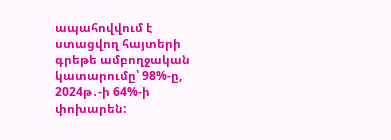ապահովվում է ստացվող հայտերի գրեթե ամբողջական կատարումը՝ 98%-ը, 2024թ․-ի 64%-ի փոխարեն: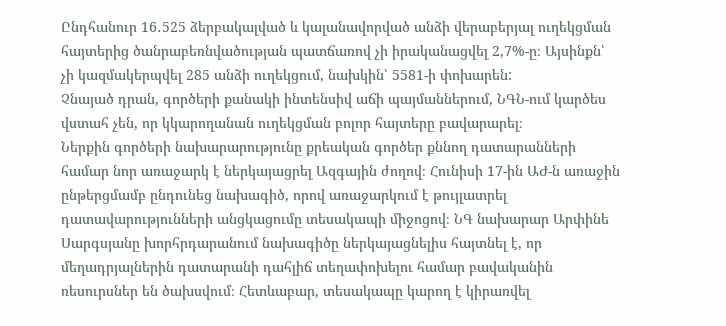Ընդհանուր 16․525 ձերբակալված և կալանավորված անձի վերաբերյալ ուղեկցման հայտերից ծանրաբեռնվածության պատճառով չի իրականացվել 2,7%-ը։ Այսինքն՝ չի կազմակերպվել 285 անձի ուղեկցում, նախկին՝ 5581-ի փոխարեն:
Չնայած դրան, գործերի քանակի ինտենսիվ աճի պայմաններում, ՆԳՆ-ում կարծես վստահ չեն, որ կկարողանան ուղեկցման բոլոր հայտերը բավարարել։
Ներքին գործերի նախարարությունը քրեական գործեր քննող դատարանների համար նոր առաջարկ է ներկայացրել Ազգային ժողով։ Հունիսի 17-ին ԱԺ-ն առաջին ընթերցմամբ ընդունեց նախագիծ, որով առաջարկում է թույլատրել դատավարությունների անցկացումը տեսակապի միջոցով։ ՆԳ նախարար Արփինե Սարգսյանը խորհրդարանում նախագիծը ներկայացնելիս հայտնել է, որ մեղադրյալներին դատարանի դահլիճ տեղափոխելու համար բավականին ռեսուրսներ են ծախսվում։ Հետևաբար, տեսակապը կարող է կիրառվել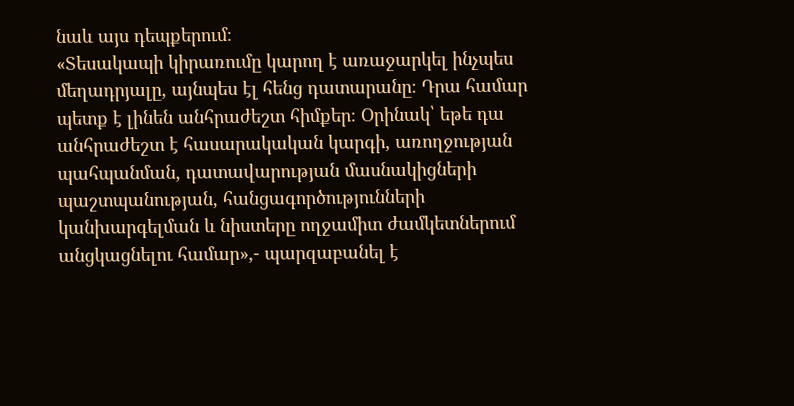նաև այս դեպքերում։
«Տեսակապի կիրառումը կարող է առաջարկել ինչպես մեղադրյալը, այնպես էլ հենց դատարանը։ Դրա համար պետք է լինեն անհրաժեշտ հիմքեր։ Օրինակ՝ եթե դա անհրաժեշտ է հասարակական կարգի, առողջության պահպանման, դատավարության մասնակիցների պաշտպանության, հանցագործությունների կանխարգելման և նիստերը ողջամիտ ժամկետներում անցկացնելու համար»,- պարզաբանել է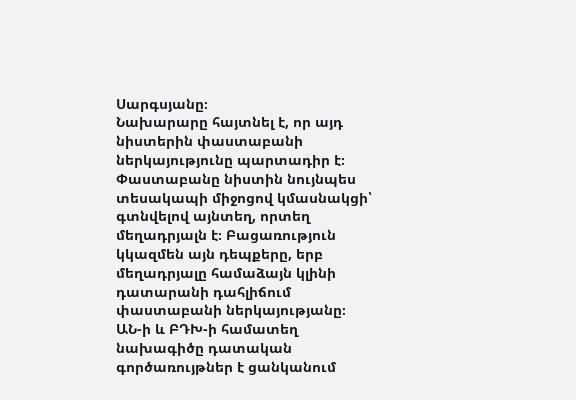Սարգսյանը։
Նախարարը հայտնել է, որ այդ նիստերին փաստաբանի ներկայությունը պարտադիր է։ Փաստաբանը նիստին նույնպես տեսակապի միջոցով կմասնակցի՝ գտնվելով այնտեղ, որտեղ մեղադրյալն է։ Բացառություն կկազմեն այն դեպքերը, երբ մեղադրյալը համաձայն կլինի դատարանի դահլիճում փաստաբանի ներկայությանը։
ԱՆ-ի և ԲԴԽ-ի համատեղ նախագիծը դատական գործառույթներ է ցանկանում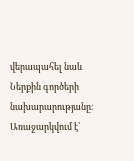վերապահել նաև Ներքին գործերի նախարարությանը։ Առաջարկվում է՝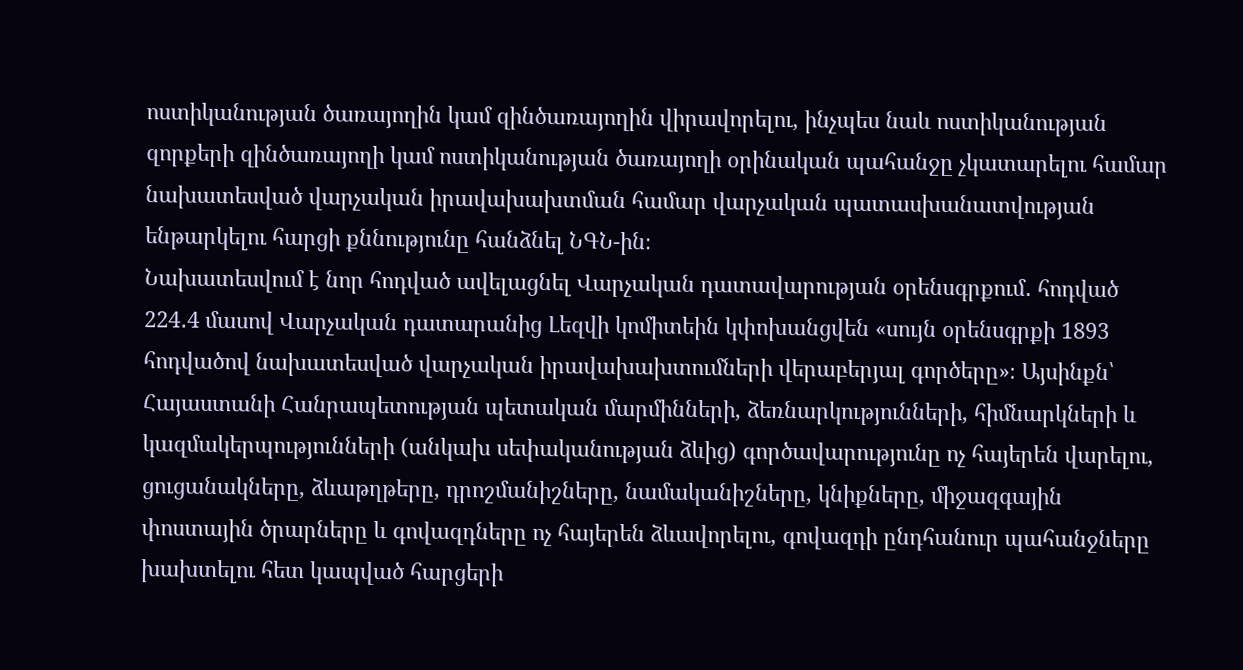ոստիկանության ծառայողին կամ զինծառայողին վիրավորելու, ինչպես նաև ոստիկանության զորքերի զինծառայողի կամ ոստիկանության ծառայողի օրինական պահանջը չկատարելու համար նախատեսված վարչական իրավախախտման համար վարչական պատասխանատվության ենթարկելու հարցի քննությունը հանձնել ՆԳՆ-ին։
Նախատեսվում է նոր հոդված ավելացնել Վարչական դատավարության օրենսգրքում․ հոդված 224․4 մասով Վարչական դատարանից Լեզվի կոմիտեին կփոխանցվեն «սույն օրենսգրքի 1893 հոդվածով նախատեսված վարչական իրավախախտումների վերաբերյալ գործերը»։ Այսինքն՝ Հայաստանի Հանրապետության պետական մարմինների, ձեռնարկությունների, հիմնարկների և կազմակերպությունների (անկախ սեփականության ձևից) գործավարությունը ոչ հայերեն վարելու, ցուցանակները, ձևաթղթերը, դրոշմանիշները, նամականիշները, կնիքները, միջազգային փոստային ծրարները և գովազդները ոչ հայերեն ձևավորելու, գովազդի ընդհանուր պահանջները խախտելու հետ կապված հարցերի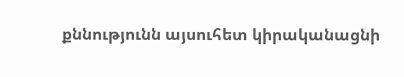քննությունն այսուհետ կիրականացնի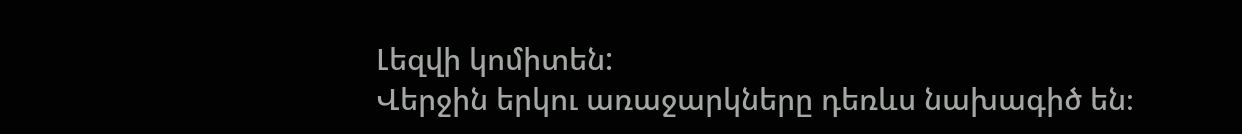Լեզվի կոմիտեն:
Վերջին երկու առաջարկները դեռևս նախագիծ են։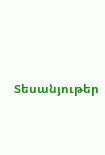Տեսանյութեր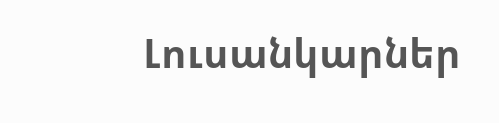Լուսանկարներ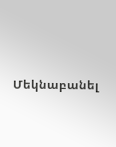Մեկնաբանել